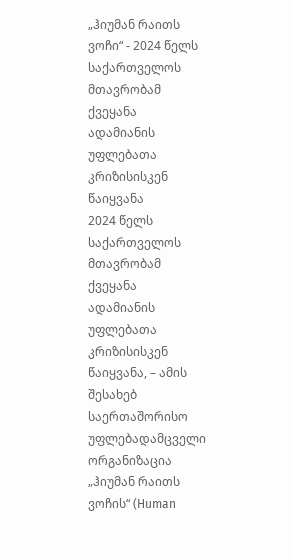„ჰიუმან რაითს ვოჩი“ - 2024 წელს საქართველოს მთავრობამ ქვეყანა ადამიანის უფლებათა კრიზისისკენ წაიყვანა
2024 წელს საქართველოს მთავრობამ ქვეყანა ადამიანის უფლებათა კრიზისისკენ წაიყვანა, – ამის შესახებ საერთაშორისო უფლებადამცველი ორგანიზაცია „ჰიუმან რაითს ვოჩის“ (Human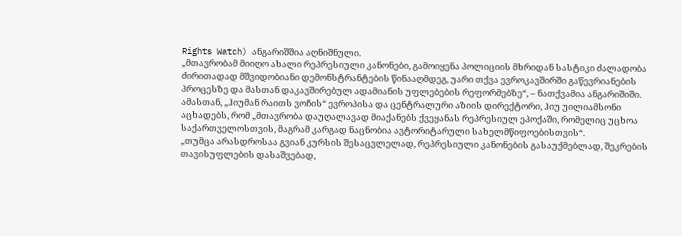Rights Watch) ანგარიშშია აღნიშნული.
„მთავრობამ მიიღო ახალი რეპრესიული კანონები, გამოიყენა პოლიციის მხრიდან სასტიკი ძალადობა ძირითადად მშვიდობიანი დემონსტრანტების წინააღმდეგ, უარი თქვა ევროკავშირში გაწევრიანების პროცესზე და მასთან დაკავშირებულ ადამიანის უფლებების რეფორმებზე“, – ნათქვამია ანგარიშიში.
ამასთან, „ჰიუმან რაითს ვოჩის“ ევროპისა და ცენტრალური აზიის დირექტორი, ჰიუ უილიამსონი აცხადებს, რომ „მთავრობა დაუღალავად მიაქანებს ქვეყანას რეპრესიულ ეპოქაში, რომელიც უცხოა საქართველოსთვის, მაგრამ კარგად ნაცნობია ავტორიტარული სახელმწიფოებისთვის“.
„თუმცა არასდროსაა გვიან კურსის შესაცვლელად, რეპრესიული კანონების გასაუქმებლად, შეკრების თავისუფლების დასაშვებად,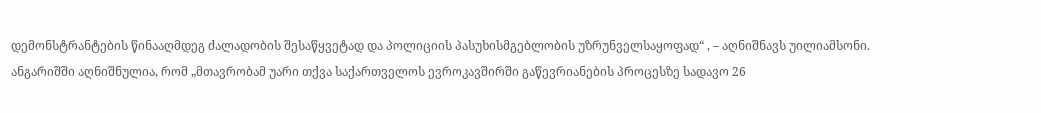დემონსტრანტების წინააღმდეგ ძალადობის შესაწყვეტად და პოლიციის პასუხისმგებლობის უზრუნველსაყოფად“ , – აღნიშნავს უილიამსონი.
ანგარიშში აღნიშნულია, რომ „მთავრობამ უარი თქვა საქართველოს ევროკავშირში გაწევრიანების პროცესზე სადავო 26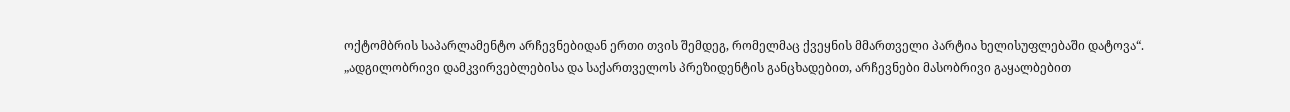ოქტომბრის საპარლამენტო არჩევნებიდან ერთი თვის შემდეგ, რომელმაც ქვეყნის მმართველი პარტია ხელისუფლებაში დატოვა“.
„ადგილობრივი დამკვირვებლებისა და საქართველოს პრეზიდენტის განცხადებით, არჩევნები მასობრივი გაყალბებით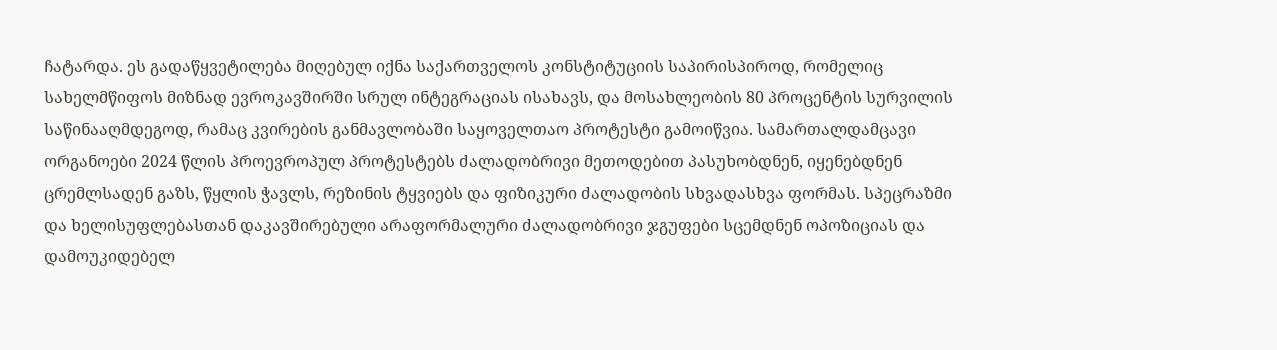ჩატარდა. ეს გადაწყვეტილება მიღებულ იქნა საქართველოს კონსტიტუციის საპირისპიროდ, რომელიც სახელმწიფოს მიზნად ევროკავშირში სრულ ინტეგრაციას ისახავს, და მოსახლეობის 80 პროცენტის სურვილის საწინააღმდეგოდ, რამაც კვირების განმავლობაში საყოველთაო პროტესტი გამოიწვია. სამართალდამცავი ორგანოები 2024 წლის პროევროპულ პროტესტებს ძალადობრივი მეთოდებით პასუხობდნენ, იყენებდნენ ცრემლსადენ გაზს, წყლის ჭავლს, რეზინის ტყვიებს და ფიზიკური ძალადობის სხვადასხვა ფორმას. სპეცრაზმი და ხელისუფლებასთან დაკავშირებული არაფორმალური ძალადობრივი ჯგუფები სცემდნენ ოპოზიციას და დამოუკიდებელ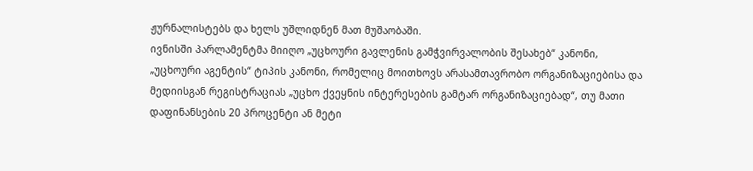ჟურნალისტებს და ხელს უშლიდნენ მათ მუშაობაში.
ივნისში პარლამენტმა მიიღო „უცხოური გავლენის გამჭვირვალობის შესახებ“ კანონი, „უცხოური აგენტის“ ტიპის კანონი, რომელიც მოითხოვს არასამთავრობო ორგანიზაციებისა და მედიისგან რეგისტრაციას „უცხო ქვეყნის ინტერესების გამტარ ორგანიზაციებად“, თუ მათი დაფინანსების 20 პროცენტი ან მეტი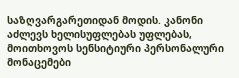საზღვარგარეთიდან მოდის. კანონი აძლევს ხელისუფლებას უფლებას, მოითხოვოს სენსიტიური პერსონალური მონაცემები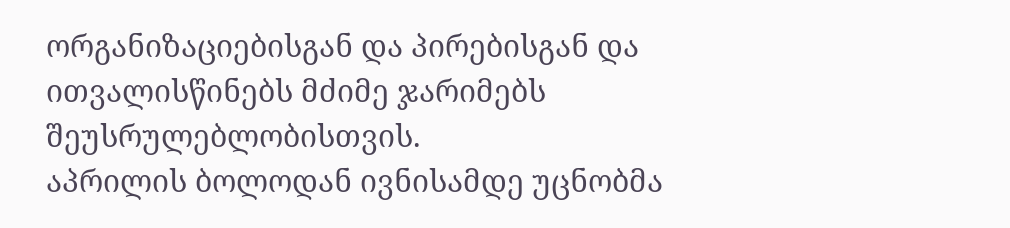ორგანიზაციებისგან და პირებისგან და ითვალისწინებს მძიმე ჯარიმებს შეუსრულებლობისთვის.
აპრილის ბოლოდან ივნისამდე უცნობმა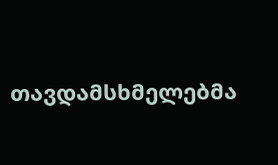თავდამსხმელებმა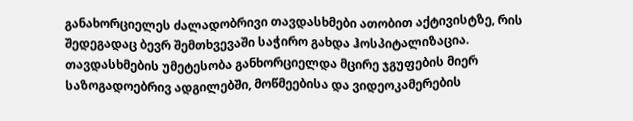განახორციელეს ძალადობრივი თავდასხმები ათობით აქტივისტზე, რის შედეგადაც ბევრ შემთხვევაში საჭირო გახდა ჰოსპიტალიზაცია. თავდასხმების უმეტესობა განხორციელდა მცირე ჯგუფების მიერ საზოგადოებრივ ადგილებში, მოწმეებისა და ვიდეოკამერების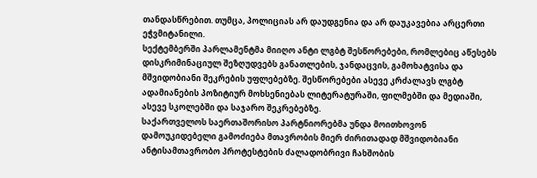თანდასწრებით. თუმცა, პოლიციას არ დაუდგენია და არ დაუკავებია არცერთი ეჭვმიტანილი.
სექტემბერში პარლამენტმა მიიღო ანტი ლგბტ შესწორებები, რომლებიც აწესებს დისკრიმინაციულ შეზღუდვებს განათლების, ჯანდაცვის, გამოხატვისა და მშვიდობიანი შეკრების უფლებებზე. შესწორებები ასევე კრძალავს ლგბტ ადამიანების პოზიტიურ მოხსენიებას ლიტერატურაში, ფილმებში და მედიაში, ასევე სკოლებში და საჯარო შეკრებებზე.
საქართველოს საერთაშორისო პარტნიორებმა უნდა მოითხოვონ დამოუკიდებელი გამოძიება მთავრობის მიერ ძირითადად მშვიდობიანი ანტისამთავრობო პროტესტების ძალადობრივი ჩახშობის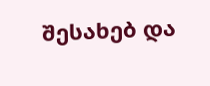შესახებ და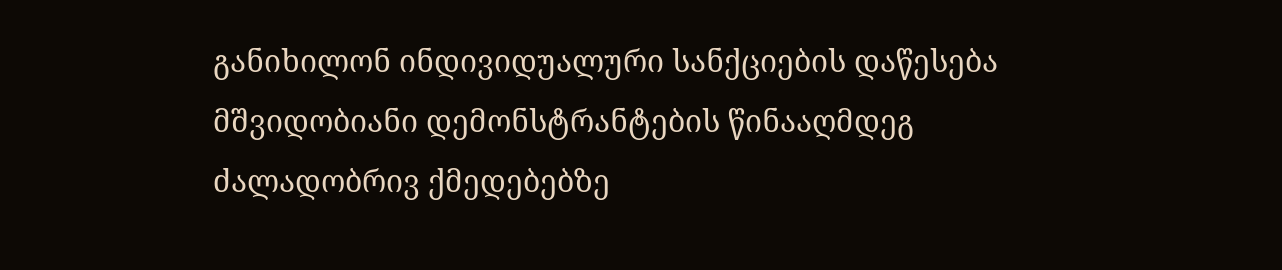განიხილონ ინდივიდუალური სანქციების დაწესება მშვიდობიანი დემონსტრანტების წინააღმდეგ ძალადობრივ ქმედებებზე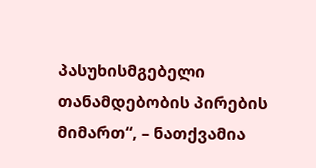პასუხისმგებელი თანამდებობის პირების მიმართ“, – ნათქვამია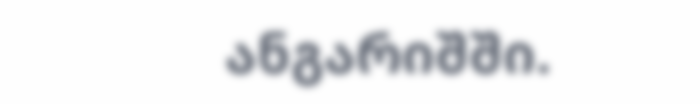ანგარიშში.